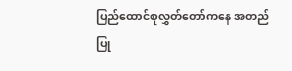ပြည်ထောင်စုလွှတ်တော်ကနေ အတည်ပြု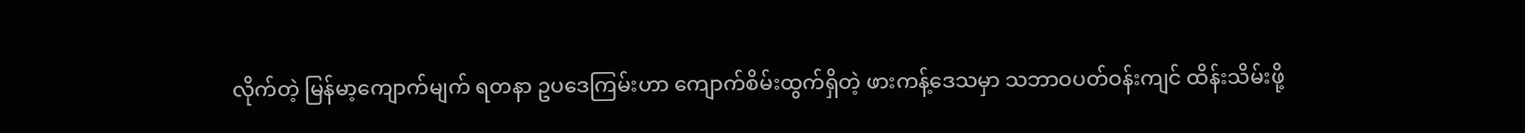လိုက်တဲ့ မြန်မာ့ကျောက်မျက် ရတနာ ဥပဒေကြမ်းဟာ ကျောက်စိမ်းထွက်ရှိတဲ့ ဖားကန့်ဒေသမှာ သဘာဝပတ်ဝန်းကျင် ထိန်းသိမ်းဖို့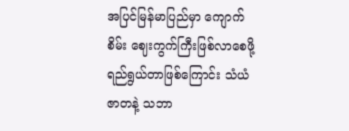အပြင်မြန်မာပြည်မှာ ကျောက်စိမ်း ဈေးကွက်ကြီးဖြစ်လာစေဖို့ ရည်ရွယ်တာဖြစ်ကြောင်း သံယံဇာတနဲ့ သဘာ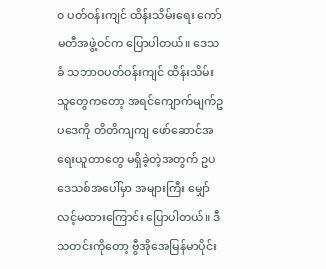၀ ပတ်ဝန်းကျင် ထိန်းသိမ်းရေး ကော်မတီအဖွဲ့ဝင်က ပြောပါတယ်။ ဒေသခံ သဘာဝပတ်ဝန်းကျင် ထိန်းသိမ်းသူတွေကတော့ အရင်ကျောက်မျက်ဥပဒေကို တိတိကျကျ ဖော်ဆောင်အရေးယူတာတွေ မရှိခဲ့တဲ့အတွက် ဥပဒေသစ်အပေါ်မှာ အများကြီး မျှော်လင့်မထားကြောင်း ပြောပါတယ်။ ဒီသတင်းကိုတော့ ဗွီအိုအေမြန်မာပိုင်း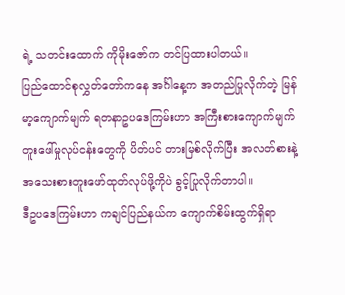ရဲ့ သတင်းထောက် ကိုမိုးဇော်က တင်ပြထားပါတယ်။
ပြည်ထောင်စုလွှတ်တော်ကနေ အင်္ဂါနေ့က အတည်ပြုလိုက်တဲ့ မြန်မာ့ကျောက်မျက် ရတနာဥပဒေကြမ်းဟာ အကြီးစားကျောက်မျက်တူးဖေါ်မှုလုပ်ငန်းတွေကို ပိတ်ပင် တားမြစ်လိုက်ပြီး အလတ်စားနဲ့ အသေးစားတူးဖော်ထုတ်လုပ်ဖို့ကိုပဲ ခွင့်ပြုလိုက်တာပါ။
ဒီဥပဒေကြမ်းဟာ ကချင်ပြည်နယ်က ကျောက်စိမ်းထွက်ရှိရာ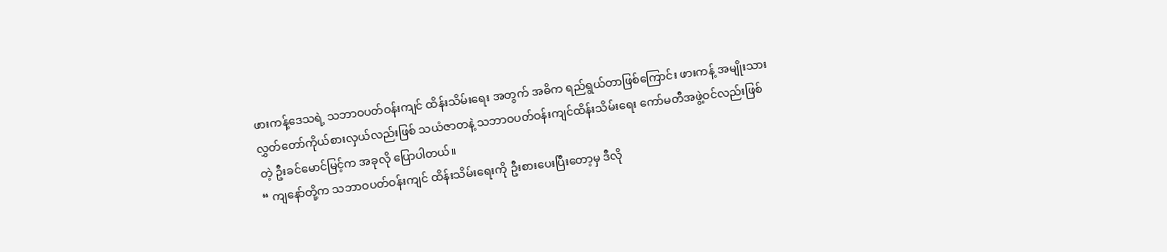ဖားကန့်ဒေသရဲ့ သဘာဝပတ်ဝန်းကျင် ထိန်းသိမ်းရေး အတွက် အဓိက ရည်ရွယ်တာဖြစ်ကြောင်း ဖားကန့် အမျိုးသား လွှတ်တော်ကိုယ်စားလှယ်လည်းဖြစ် သယံဇာတနဲ့ သဘာဝပတ်ဝန်းကျင်ထိန်းသိမ်းရေး ကော်မတီအဖွဲ့ဝင်လည်းဖြစ်တဲ့ ဦးခင်မောင်မြင့်က အခုလို ပြောပါတယ်။
“ ကျနော်တို့က သဘာဝပတ်ဝန်းကျင် ထိန်းသိမ်းရေးကို ဦးစားပေးပြီးတော့မှ ဒီလို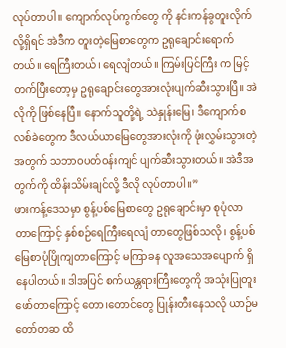လုပ်တာပါ။ ကျောက်လုပ်ကွက်တွေ ကို နင်းကန်ခွတူးလိုက်လို့ရှိရင် အဲဒီက တူးတဲ့မြေစာတွေက ဥရုချောင်းရောက်တယ်။ ရေကြီးတယ်၊ ရေလျံတယ်။ ကြမ်းပြင်ကြီး က မြင့်တက်ပြီးတော့မှ ဥရုချောင်းတွေအားလုံးပျက်ဆီးသွားပြီ။ အဲလိုကို ဖြစ်နေပြီ။ နောက်သူတို့ရဲ့ သဲနှုန်းမြေ၊ ဒီကျောက်စလစ်ခဲတွေက ဒီလယ်ယာမြေတွေအားလုံးကို ဖုံးလွှမ်းသွားတဲ့အတွက် သဘာဝပတ်ဝန်းကျင် ပျက်ဆီးသွားတယ်။ အဲဒီအတွက်ကို ထိန်းသိမ်းချင်လို့ ဒီလို လုပ်တာပါ။”
ဖားကန့်ဒေသမှာ စွန့်ပစ်မြေစာတွေ ဥရုချောင်းမှာ စုပုံလာတာကြောင့် နှစ်စဉ်ရေကြီးရေလျံ တာတွေဖြစ်သလို၊ စွန့်ပစ်မြေစာပုံပြိုကျတာကြောင့် မကြာခန လူအသေအပျောက် ရှိနေပါတယ်။ ဒါအပြင် စက်ယန္တရားကြီးတွေကို အသုံးပြုတူးဖော်တာကြောင့် တော၊တောင်တွေ ပြုန်းတီးနေသလို ယာဉ်မတော်တဆ ထိ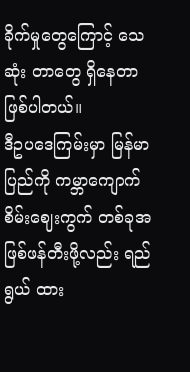ခိုက်မှုတွေကြောင့် သေဆုံး တာတွေ ရှိနေတာဖြစ်ပါတယ်။
ဒီဥပဒေကြမ်းမှာ မြန်မာပြည်ကို ကမ္ဘာကျောက်စိမ်းဈေးကွက် တစ်ခုအဖြစ်ဖန်တီးဖို့လည်း ရည်ရွယ် ထား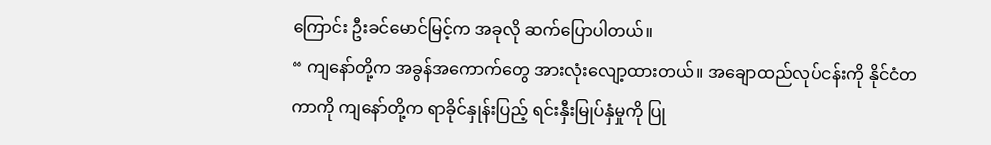ကြောင်း ဦးခင်မောင်မြင့်က အခုလို ဆက်ပြောပါတယ်။
“ ကျနော်တို့က အခွန်အကောက်တွေ အားလုံးလျော့ထားတယ်။ အချောထည်လုပ်ငန်းကို နိုင်ငံတကာကို ကျနော်တို့က ရာခိုင်နှုန်းပြည့် ရင်းနှီးမြုပ်နှံမှုကို ပြု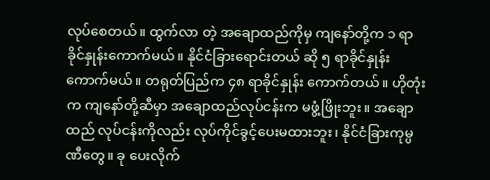လုပ်စေတယ်။ ထွက်လာ တဲ့ အချောထည်ကိုမှ ကျနော်တို့က ၁ ရာခိုင်နှုန်းကောက်မယ်။ နိုင်ငံခြားရောင်းတယ် ဆို ၅ ရာခိုင်နှုန်းကောက်မယ်။ တရုတ်ပြည်က ၄၈ ရာခိုင်နှုန်း ကောက်တယ်။ ဟိုတုံးက ကျနော်တို့ဆီမှာ အချောထည်လုပ်ငန်းက မဖွံ့ဖြိုးဘူး။ အချောထည် လုပ်ငန်းကိုလည်း လုပ်ကိုင်ခွင့်ပေးမထားဘူး၊ နိုင်ငံခြားကုမ္ပဏီတွေ။ ခု ပေးလိုက်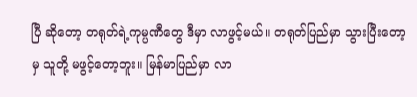ပြီ ဆိုတော့ တရုတ်ရဲ့ကုမ္ပဏီတွေ ဒီမှာ လာဖွင့်မယ်။ တရုတ်ပြည်မှာ သွားပြီးတော့ မှ သူတို့ မဖွင့်တော့ဘူး။ မြန်မာပြည်မှာ လာ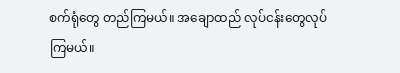စက်ရုံတွေ တည်ကြမယ်။ အချောထည် လုပ်ငန်းတွေလုပ်ကြမယ်။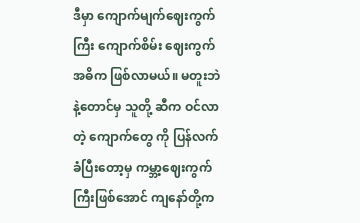ဒီမှာ ကျောက်မျက်ဈေးကွက်ကြီး ကျောက်စိမ်း ဈေးကွက် အဓိက ဖြစ်လာမယ်။ မတူးဘဲနဲ့တောင်မှ သူတို့ ဆီက ဝင်လာတဲ့ ကျောက်တွေ ကို ပြန်လက်ခံပြီးတော့မှ ကမ္ဘာ့ဈေးကွက်ကြီးဖြစ်အောင် ကျနော်တို့က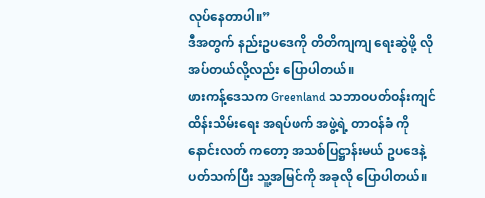လုပ်နေတာပါ။”
ဒီအတွက် နည်းဥပဒေကို တိတိကျကျ ရေးဆွဲဖို့ လိုအပ်တယ်လို့လည်း ပြောပါတယ်။
ဖားကန့်ဒေသက Greenland သဘာဝပတ်ဝန်းကျင် ထိန်းသိမ်းရေး အရပ်ဖက် အဖွဲ့ရဲ့ တာဝန်ခံ ကိုနောင်းလတ် ကတော့ အသစ်ပြဋ္ဌာန်းမယ် ဥပဒေနဲ့ပတ်သက်ပြီး သူ့အမြင်ကို အခုလို ပြောပါတယ်။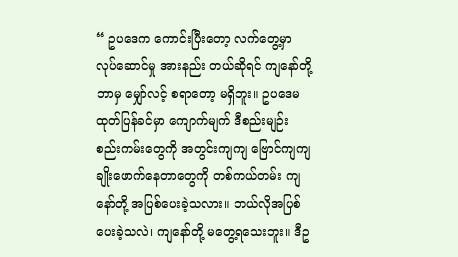“ ဥပဒေက ကောင်းပြီးတော့ လက်တွေ့မှာ လုပ်ဆောင်မှု အားနည်း တယ်ဆိုရင် ကျနော်တို့ ဘာမှ မျှော်လင့် စရာတော့ မရှိဘူး။ ဥပဒေမထုတ်ပြန်ခင်မှာ ကျောက်မျက် ဒီစည်းမျဉ်း စည်းကမ်းတွေကို အတွင်းကျကျ ဗြောင်ကျကျ ချိုးဖောက်နေတာတွေကို တစ်ကယ်တမ်း ကျနော်တို့ အပြစ်ပေးခဲ့သလား။ ဘယ်လိုအပြစ်ပေးခဲ့သလဲ၊ ကျနော်တို့ မတွေ့ရသေးဘူး။ ဒီဥ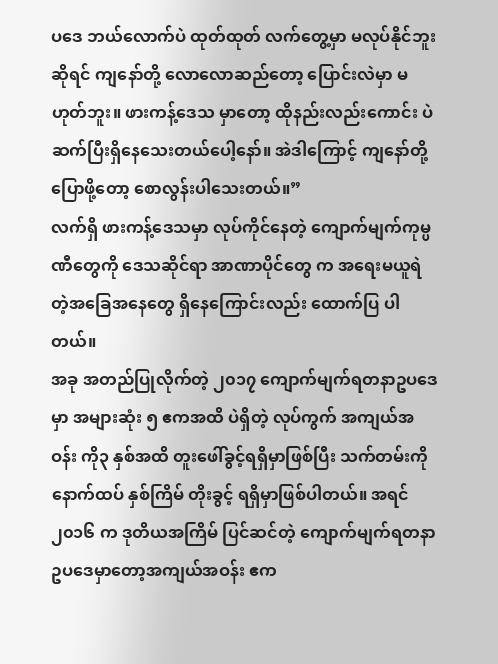ပဒေ ဘယ်လောက်ပဲ ထုတ်ထုတ် လက်တွေ့မှာ မလုပ်နိုင်ဘူးဆိုရင် ကျနော်တို့ လောလောဆည်တော့ ပြောင်းလဲမှာ မဟုတ်ဘူး။ ဖားကန့်ဒေသ မှာတော့ ထိုနည်းလည်းကောင်း ပဲ ဆက်ပြီးရှိနေသေးတယ်ပေါ့နော်။ အဲဒါကြောင့် ကျနော်တို့ ပြောဖို့တော့ စောလွန်းပါသေးတယ်။”
လက်ရှိ ဖားကန့်ဒေသမှာ လုပ်ကိုင်နေတဲ့ ကျောက်မျက်ကုမ္ပဏီတွေကို ဒေသဆိုင်ရာ အာဏာပိုင်တွေ က အရေးမယူရဲတဲ့အခြေအနေတွေ ရှိနေကြောင်းလည်း ထောက်ပြ ပါတယ်။
အခု အတည်ပြုလိုက်တဲ့ ၂၀၁၇ ကျောက်မျက်ရတနာဥပဒေမှာ အများဆုံး ၅ ဧကအထိ ပဲရှိတဲ့ လုပ်ကွက် အကျယ်အဝန်း ကို၃ နှစ်အထိ တူးဖေါ်ခွင့်ရရှိမှာဖြစ်ပြီး သက်တမ်းကို နောက်ထပ် နှစ်ကြိမ် တိုးခွင့် ရရှိမှာဖြစ်ပါတယ်။ အရင် ၂၀၁၆ က ဒုတိယအကြိမ် ပြင်ဆင်တဲ့ ကျောက်မျက်ရတနာ ဥပဒေမှာတော့အကျယ်အဝန်း ဧက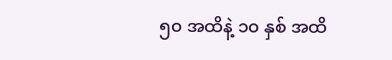၅၀ အထိနဲ့ ၁၀ နှစ် အထိ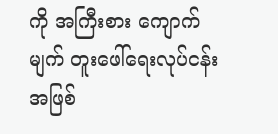ကို အကြီးစား ကျောက်မျက် တူးဖေါ်ရေးလုပ်ငန်းအဖြစ်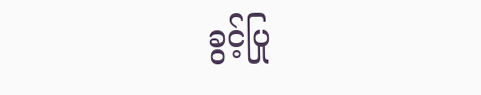ခွင့်ပြု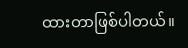ထားတာဖြစ်ပါတယ်။